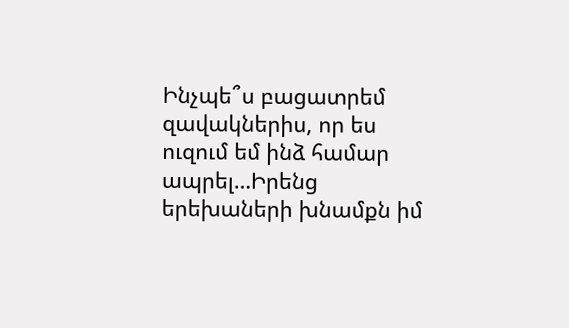Ինչպե՞ս բացատրեմ զավակներիս, որ ես ուզում եմ ինձ համար ապրել…Իրենց երեխաների խնամքն իմ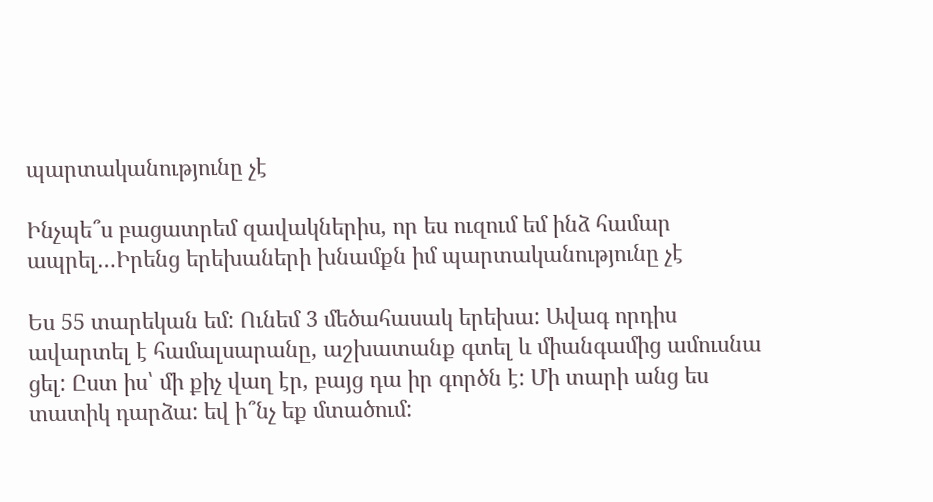պարտականությունը չէ

Ինչպե՞ս բացատրեմ զավակներիս, որ ես ուզում եմ ինձ համար ապրել…Իրենց երեխաների խնամքն իմ պարտականությունը չէ

Ես 55 տարեկան եմ: Ունեմ 3 մեծահասակ երեխա: Ավագ որդիս ավարտել է համալսարանը, աշխատանք գտել և միանգամից ամուսնա ցել: Ըստ իս՝ մի քիչ վաղ էր, բայց դա իր գործն է: Մի տարի անց ես տատիկ դարձա: եվ ի՞նչ եք մտածում: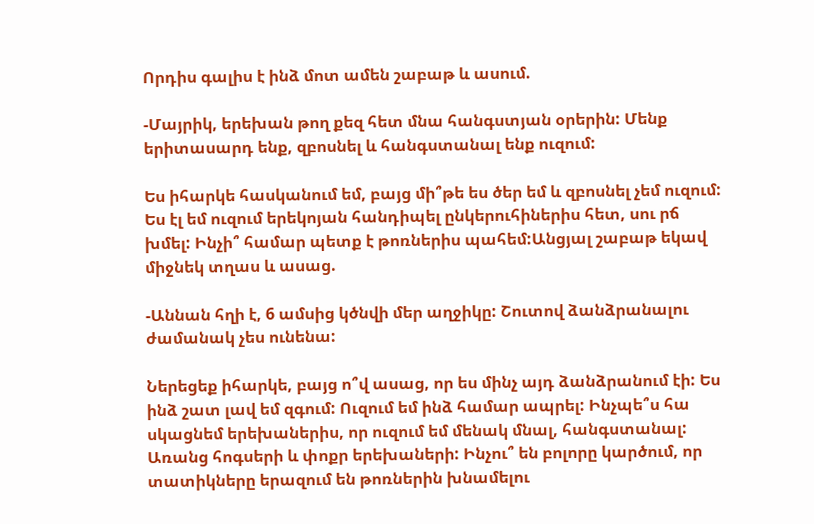Որդիս գալիս է ինձ մոտ ամեն շաբաթ և ասում.

-Մայրիկ, երեխան թող քեզ հետ մնա հանգստյան օրերին: Մենք երիտասարդ ենք, զբոսնել և հանգստանալ ենք ուզում:

Ես իհարկե հասկանում եմ, բայց մի՞թե ես ծեր եմ և զբոսնել չեմ ուզում: Ես էլ եմ ուզում երեկոյան հանդիպել ընկերուհիներիս հետ, սու րճ խմել: Ինչի՞ համար պետք է թոռներիս պահեմ:Անցյալ շաբաթ եկավ միջնեկ տղաս և ասաց.

-Աննան հղի է, 6 ամսից կծնվի մեր աղջիկը: Շուտով ձանձրանալու ժամանակ չես ունենա:

Ներեցեք իհարկե, բայց ո՞վ ասաց, որ ես մինչ այդ ձանձրանում էի: Ես ինձ շատ լավ եմ զգում: Ուզում եմ ինձ համար ապրել: Ինչպե՞ս հա սկացնեմ երեխաներիս, որ ուզում եմ մենակ մնալ, հանգստանալ: Առանց հոգսերի և փոքր երեխաների: Ինչու՞ են բոլորը կարծում, որ տատիկները երազում են թոռներին խնամելու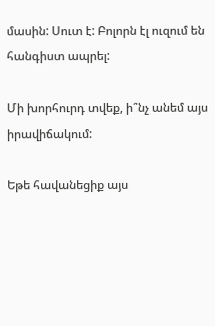մասին: Սուտ է: Բոլորն էլ ուզում են հանգիստ ապրել:

Մի խորհուրդ տվեք, ի՞նչ անեմ այս իրավիճակում:

Եթե հավանեցիք այս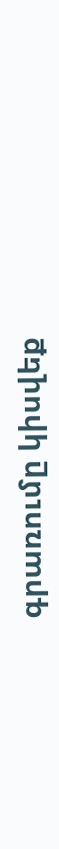գրառումը կիսվեք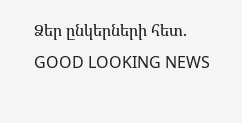Ձեր ընկերների հետ.
GOOD LOOKING NEWS